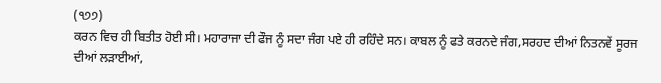(੧੭੭)
ਕਰਨ ਵਿਚ ਹੀ ਬਿਤੀਤ ਹੋਈ ਸੀ। ਮਹਾਰਾਜਾ ਦੀ ਫੌਜ ਨੂੰ ਸਦਾ ਜੰਗ ਪਏ ਹੀ ਰਹਿੰਦੇ ਸਨ। ਕਾਬਲ ਨੂੰ ਫਤੇ ਕਰਨਦੇ ਜੰਗ,ਸਰਹਦ ਦੀਆਂ ਨਿਤਨਵੇਂ ਸੂਰਜ ਦੀਆਂ ਲੜਾਈਆਂ,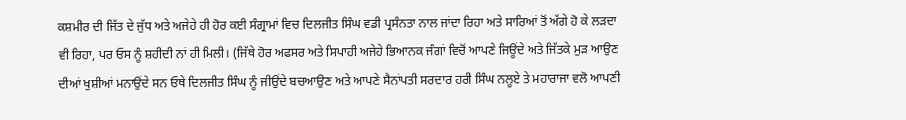ਕਸ਼ਮੀਰ ਦੀ ਜਿੱਤ ਦੇ ਜੁੱਧ ਅਤੇ ਅਜੇਹੇ ਹੀ ਹੋਰ ਕਈ ਸੰਗ੍ਰਾਮਾਂ ਵਿਚ ਦਿਲਜੀਤ ਸਿੰਘ ਵਡੀ ਪ੍ਰਸੰਨਤਾ ਨਾਲ ਜਾਂਦਾ ਰਿਹਾ ਅਤੇ ਸਾਰਿਆਂ ਤੋਂ ਅੱਗੇ ਹੋ ਕੇ ਲੜਦਾ ਵੀ ਰਿਹਾ, ਪਰ ਓਸ ਨੂੰ ਸ਼ਹੀਦੀ ਨਾਂ ਹੀ ਮਿਲੀ। (ਜਿੱਥੇ ਹੋਰ ਅਫਸਰ ਅਤੇ ਸਿਪਾਹੀ ਅਜੇਹੇ ਭਿਆਨਕ ਜੰਗਾਂ ਵਿਚੋਂ ਆਪਣੇ ਜਿਊਂਦੇ ਅਤੇ ਜਿੱਤਕੇ ਮੁੜ ਆਉਣ ਦੀਆਂ ਖੁਸ਼ੀਆਂ ਮਨਾਉਂਦੇ ਸਨ ਓਥੇ ਦਿਲਜੀਤ ਸਿੰਘ ਨੂੰ ਜੀਉਂਦੇ ਬਚਆਉਣ ਅਤੇ ਆਪਣੇ ਸੈਨਾਂਪਤੀ ਸਰਦਾਰ ਹਰੀ ਸਿੰਘ ਨਲੂਏ ਤੇ ਮਹਾਰਾਜਾ ਵਲੋ ਆਪਣੀ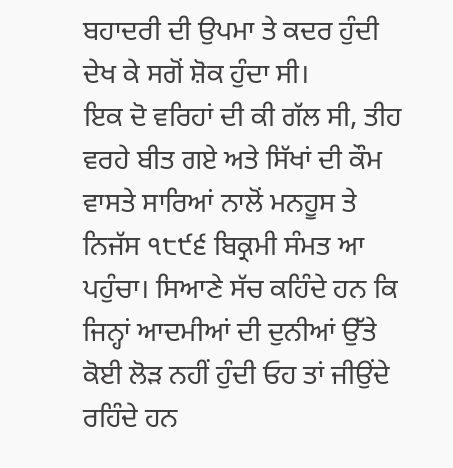ਬਹਾਦਰੀ ਦੀ ਉਪਮਾ ਤੇ ਕਦਰ ਹੁੰਦੀ ਦੇਖ ਕੇ ਸਗੋਂ ਸ਼ੋਕ ਹੁੰਦਾ ਸੀ।
ਇਕ ਦੋ ਵਰਿਹਾਂ ਦੀ ਕੀ ਗੱਲ ਸੀ, ਤੀਹ ਵਰਹੇ ਬੀਤ ਗਏ ਅਤੇ ਸਿੱਖਾਂ ਦੀ ਕੌਮ ਵਾਸਤੇ ਸਾਰਿਆਂ ਨਾਲੋਂ ਮਨਹੂਸ ਤੇ ਨਿਜੱਸ ੧੮੯੬ ਬਿਕ੍ਰਮੀ ਸੰਮਤ ਆ ਪਹੁੰਚਾ। ਸਿਆਣੇ ਸੱਚ ਕਹਿੰਦੇ ਹਨ ਕਿ ਜਿਨ੍ਹਾਂ ਆਦਮੀਆਂ ਦੀ ਦੁਨੀਆਂ ਉੱਤੇ ਕੋਈ ਲੋੜ ਨਹੀਂ ਹੁੰਦੀ ਓਹ ਤਾਂ ਜੀਉਂਦੇ ਰਹਿੰਦੇ ਹਨ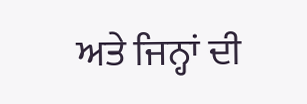ਅਤੇ ਜਿਨ੍ਹਾਂ ਦੀ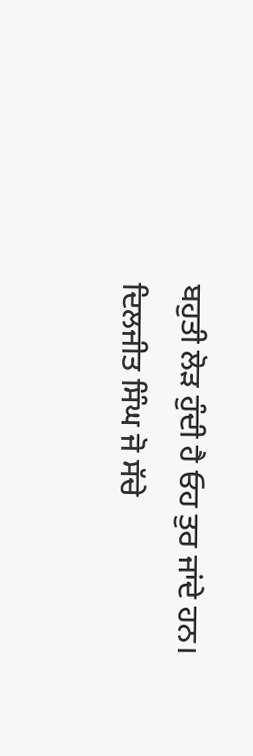ਬਹੁਤੀ ਲੋੜ ਹੁੰਦੀ ਹੈ ਓਹ ਤੁਰ ਜਾਂਦੇ ਹਨ। ਦਿਲਜੀਤ ਸਿੰਘ ਜੋ ਸੱਚੇ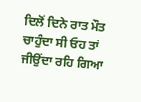ਦਿਲੋਂ ਦਿਨੇ ਰਾਤ ਮੌਤ ਚਾਹੁੰਦਾ ਸੀ ਓਹ ਤਾਂ ਜੀਉਂਦਾ ਰਹਿ ਗਿਆ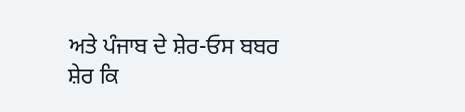ਅਤੇ ਪੰਜਾਬ ਦੇ ਸ਼ੇਰ-ਓਸ ਬਬਰ ਸ਼ੇਰ ਕਿ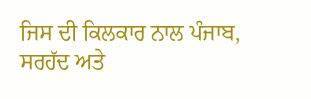ਜਿਸ ਦੀ ਕਿਲਕਾਰ ਨਾਲ ਪੰਜਾਬ, ਸਰਹੱਦ ਅਤੇ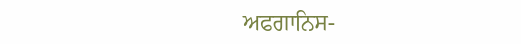ਅਫਗਾਨਿਸ-